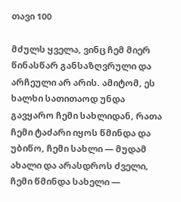თავი 100

მძულს ყველა, ვინც ჩემ მიერ წინასწარ განსაზღვრული და არჩეული არ არის. ამიტომ, ეს ხალხი სათითაოდ უნდა გავყარო ჩემი სახლიდან, რათა ჩემი ტაძარი იყოს წმინდა და უბიწო, ჩემი სახლი — მუდამ ახალი და არასდროს ძველი, ჩემი წმინდა სახელი —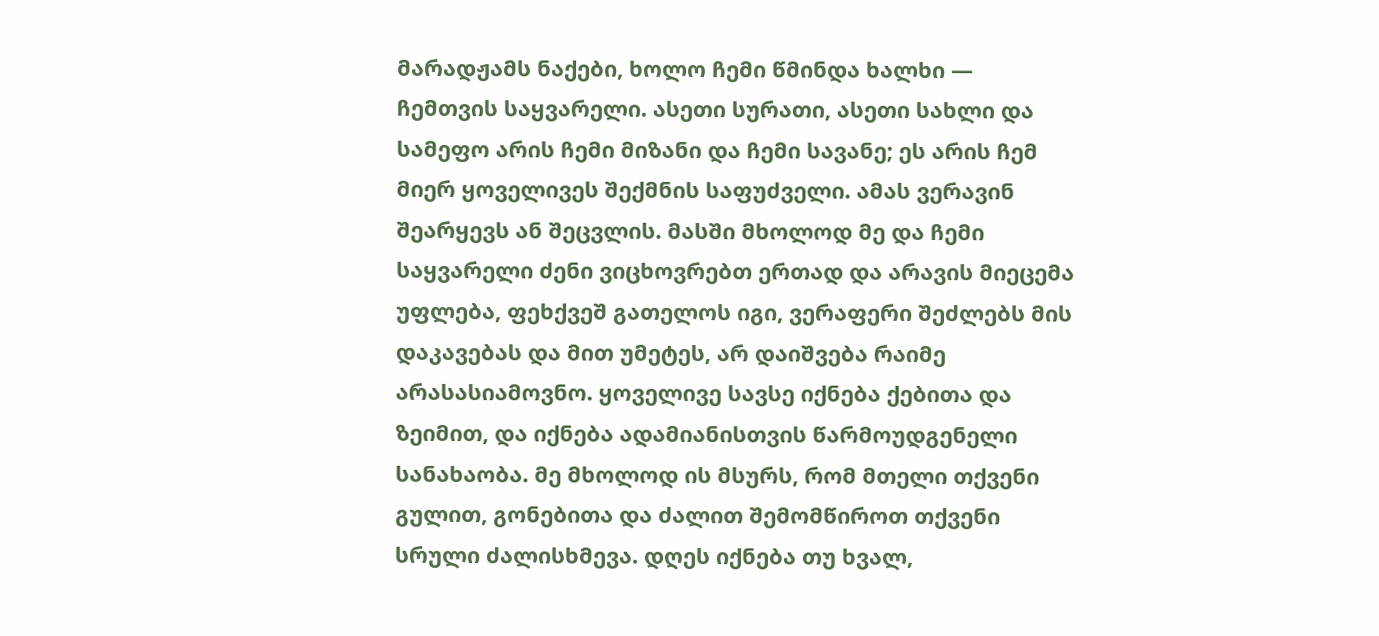მარადჟამს ნაქები, ხოლო ჩემი წმინდა ხალხი — ჩემთვის საყვარელი. ასეთი სურათი, ასეთი სახლი და სამეფო არის ჩემი მიზანი და ჩემი სავანე; ეს არის ჩემ მიერ ყოველივეს შექმნის საფუძველი. ამას ვერავინ შეარყევს ან შეცვლის. მასში მხოლოდ მე და ჩემი საყვარელი ძენი ვიცხოვრებთ ერთად და არავის მიეცემა უფლება, ფეხქვეშ გათელოს იგი, ვერაფერი შეძლებს მის დაკავებას და მით უმეტეს, არ დაიშვება რაიმე არასასიამოვნო. ყოველივე სავსე იქნება ქებითა და ზეიმით, და იქნება ადამიანისთვის წარმოუდგენელი სანახაობა. მე მხოლოდ ის მსურს, რომ მთელი თქვენი გულით, გონებითა და ძალით შემომწიროთ თქვენი სრული ძალისხმევა. დღეს იქნება თუ ხვალ,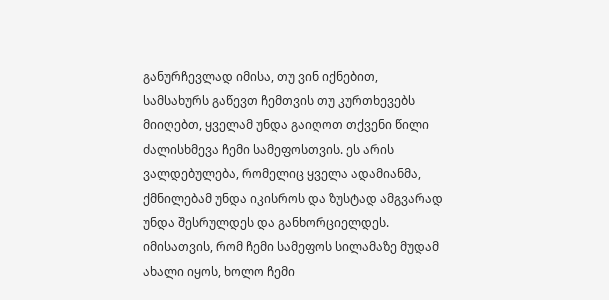განურჩევლად იმისა, თუ ვინ იქნებით, სამსახურს გაწევთ ჩემთვის თუ კურთხევებს მიიღებთ, ყველამ უნდა გაიღოთ თქვენი წილი ძალისხმევა ჩემი სამეფოსთვის. ეს არის ვალდებულება, რომელიც ყველა ადამიანმა, ქმნილებამ უნდა იკისროს და ზუსტად ამგვარად უნდა შესრულდეს და განხორციელდეს. იმისათვის, რომ ჩემი სამეფოს სილამაზე მუდამ ახალი იყოს, ხოლო ჩემი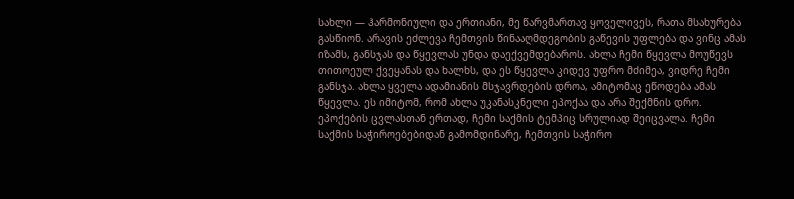სახლი — ჰარმონიული და ერთიანი, მე წარვმართავ ყოველივეს, რათა მსახურება გასწიონ. არავის ეძლევა ჩემთვის წინააღმდეგობის გაწევის უფლება და ვინც ამას იზამს, განსჯას და წყევლას უნდა დაექვემდებაროს. ახლა ჩემი წყევლა მოუწევს თითოეულ ქვეყანას და ხალხს, და ეს წყევლა კიდევ უფრო მძიმეა, ვიდრე ჩემი განსჯა. ახლა ყველა ადამიანის მსჯავრდების დროა, ამიტომაც ეწოდება ამას წყევლა. ეს იმიტომ, რომ ახლა უკანასკნელი ეპოქაა და არა შექმნის დრო. ეპოქების ცვლასთან ერთად, ჩემი საქმის ტემპიც სრულიად შეიცვალა. ჩემი საქმის საჭიროებებიდან გამომდინარე, ჩემთვის საჭირო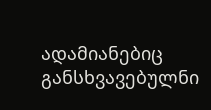ადამიანებიც განსხვავებულნი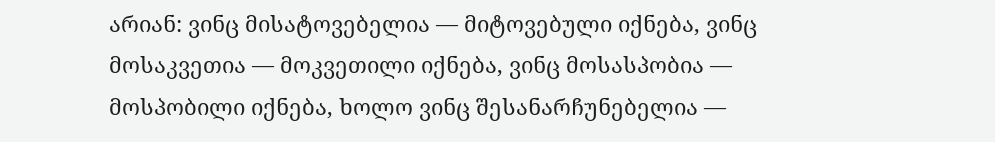არიან: ვინც მისატოვებელია — მიტოვებული იქნება, ვინც მოსაკვეთია — მოკვეთილი იქნება, ვინც მოსასპობია — მოსპობილი იქნება, ხოლო ვინც შესანარჩუნებელია —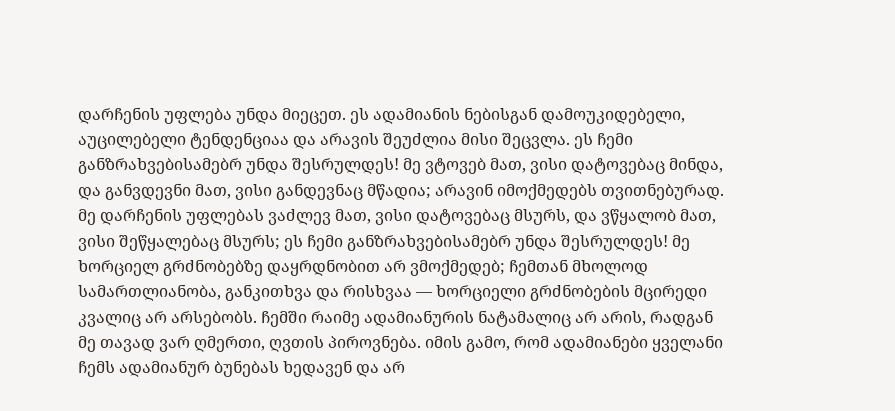დარჩენის უფლება უნდა მიეცეთ. ეს ადამიანის ნებისგან დამოუკიდებელი, აუცილებელი ტენდენციაა და არავის შეუძლია მისი შეცვლა. ეს ჩემი განზრახვებისამებრ უნდა შესრულდეს! მე ვტოვებ მათ, ვისი დატოვებაც მინდა, და განვდევნი მათ, ვისი განდევნაც მწადია; არავინ იმოქმედებს თვითნებურად. მე დარჩენის უფლებას ვაძლევ მათ, ვისი დატოვებაც მსურს, და ვწყალობ მათ, ვისი შეწყალებაც მსურს; ეს ჩემი განზრახვებისამებრ უნდა შესრულდეს! მე ხორციელ გრძნობებზე დაყრდნობით არ ვმოქმედებ; ჩემთან მხოლოდ სამართლიანობა, განკითხვა და რისხვაა — ხორციელი გრძნობების მცირედი კვალიც არ არსებობს. ჩემში რაიმე ადამიანურის ნატამალიც არ არის, რადგან მე თავად ვარ ღმერთი, ღვთის პიროვნება. იმის გამო, რომ ადამიანები ყველანი ჩემს ადამიანურ ბუნებას ხედავენ და არ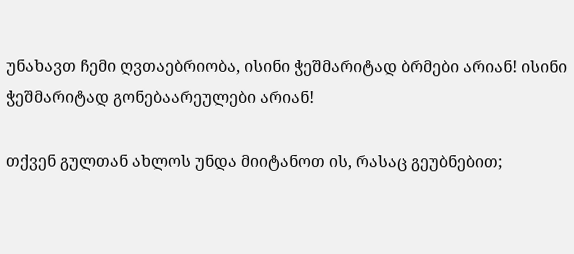უნახავთ ჩემი ღვთაებრიობა, ისინი ჭეშმარიტად ბრმები არიან! ისინი ჭეშმარიტად გონებაარეულები არიან!

თქვენ გულთან ახლოს უნდა მიიტანოთ ის, რასაც გეუბნებით;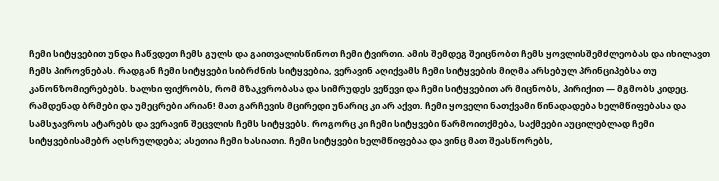ჩემი სიტყვებით უნდა ჩაწვდეთ ჩემს გულს და გაითვალისწინოთ ჩემი ტვირთი. ამის შემდეგ შეიცნობთ ჩემს ყოვლისშემძლეობას და იხილავთ ჩემს პიროვნებას. რადგან ჩემი სიტყვები სიბრძნის სიტყვებია, ვერავინ აღიქვამს ჩემი სიტყვების მიღმა არსებულ პრინციპებსა თუ კანონზომიერებებს. ხალხი ფიქრობს, რომ მზაკვრობასა და სიმრუდეს ვეწევი და ჩემი სიტყვებით არ მიცნობს, პირიქით — მგმობს კიდეც. რამდენად ბრმები და უმეცრები არიან! მათ გარჩევის მცირედი უნარიც კი არ აქვთ. ჩემი ყოველი ნათქვამი წინადადება ხელმწიფებასა და სამსჯავროს ატარებს და ვერავინ შეცვლის ჩემს სიტყვებს. როგორც კი ჩემი სიტყვები წარმოითქმება, საქმეები აუცილებლად ჩემი სიტყვებისამებრ აღსრულდება; ასეთია ჩემი ხასიათი. ჩემი სიტყვები ხელმწიფებაა და ვინც მათ შეასწორებს,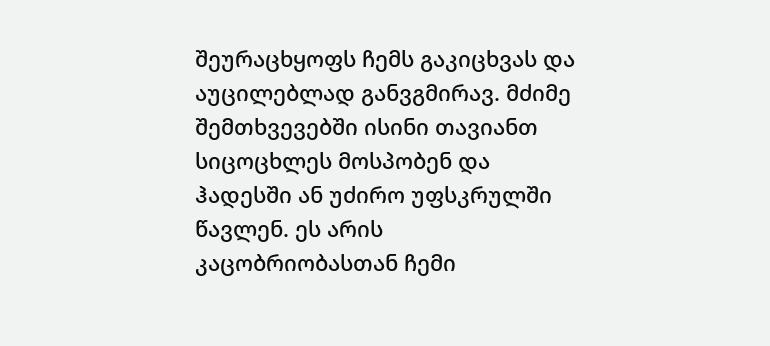შეურაცხყოფს ჩემს გაკიცხვას და აუცილებლად განვგმირავ. მძიმე შემთხვევებში ისინი თავიანთ სიცოცხლეს მოსპობენ და ჰადესში ან უძირო უფსკრულში წავლენ. ეს არის კაცობრიობასთან ჩემი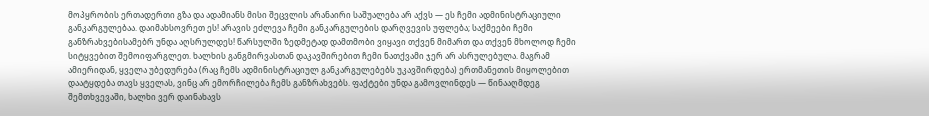მოპყრობის ერთადერთი გზა და ადამიანს მისი შეცვლის არანაირი საშუალება არ აქვს — ეს ჩემი ადმინისტრაციული განკარგულებაა. დაიმახსოვრეთ ეს! არავის ეძლევა ჩემი განკარგულების დარღვევის უფლება; საქმეები ჩემი განზრახვებისამებრ უნდა აღსრულდეს! წარსულში ზედმეტად დამთმობი ვიყავი თქვენ მიმართ და თქვენ მხოლოდ ჩემი სიტყვებით შემოიფარგლეთ. ხალხის განგმირვასთან დაკავშირებით ჩემი ნათქვამი ჯერ არ ასრულებულა. მაგრამ ამიერიდან, ყველა უბედურება (რაც ჩემს ადმინისტრაციულ განკარგულებებს უკავშირდება) ერთმანეთის მიყოლებით დაატყდება თავს ყველას, ვინც არ ემორჩილება ჩემს განზრახვებს. ფაქტები უნდა გამოვლინდეს — წინააღმდეგ შემთხვევაში, ხალხი ვერ დაინახავს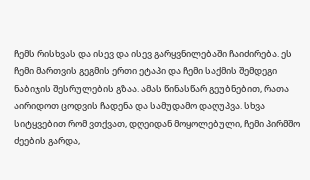ჩემს რისხვას და ისევ და ისევ გარყვნილებაში ჩაიძირება. ეს ჩემი მართვის გეგმის ერთი ეტაპი და ჩემი საქმის შემდეგი ნაბიჯის შესრულების გზაა. ამას წინასწარ გეუბნებით, რათა აირიდოთ ცოდვის ჩადენა და სამუდამო დაღუპვა. სხვა სიტყვებით რომ ვთქვათ, დღეიდან მოყოლებული, ჩემი პირმშო ძეების გარდა,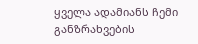ყველა ადამიანს ჩემი განზრახვების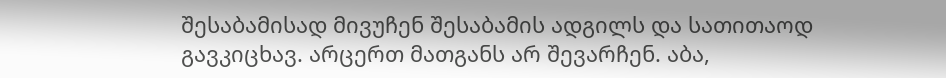შესაბამისად მივუჩენ შესაბამის ადგილს და სათითაოდ გავკიცხავ. არცერთ მათგანს არ შევარჩენ. აბა,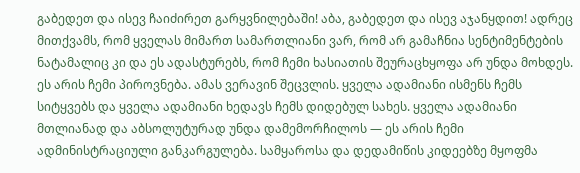გაბედეთ და ისევ ჩაიძირეთ გარყვნილებაში! აბა, გაბედეთ და ისევ აჯანყდით! ადრეც მითქვამს, რომ ყველას მიმართ სამართლიანი ვარ, რომ არ გამაჩნია სენტიმენტების ნატამალიც კი და ეს ადასტურებს, რომ ჩემი ხასიათის შეურაცხყოფა არ უნდა მოხდეს. ეს არის ჩემი პიროვნება. ამას ვერავინ შეცვლის. ყველა ადამიანი ისმენს ჩემს სიტყვებს და ყველა ადამიანი ხედავს ჩემს დიდებულ სახეს. ყველა ადამიანი მთლიანად და აბსოლუტურად უნდა დამემორჩილოს — ეს არის ჩემი ადმინისტრაციული განკარგულება. სამყაროსა და დედამიწის კიდეებზე მყოფმა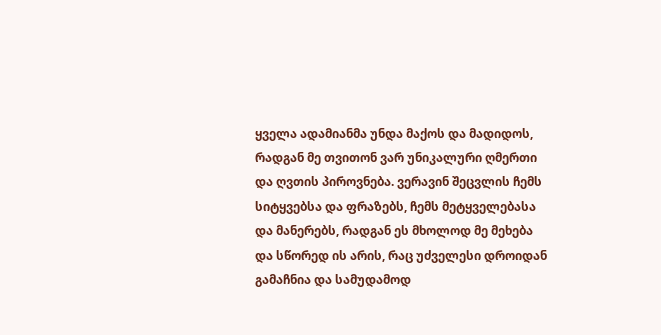ყველა ადამიანმა უნდა მაქოს და მადიდოს, რადგან მე თვითონ ვარ უნიკალური ღმერთი და ღვთის პიროვნება. ვერავინ შეცვლის ჩემს სიტყვებსა და ფრაზებს, ჩემს მეტყველებასა და მანერებს, რადგან ეს მხოლოდ მე მეხება და სწორედ ის არის, რაც უძველესი დროიდან გამაჩნია და სამუდამოდ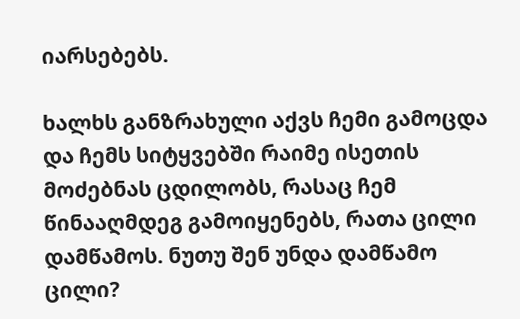იარსებებს.

ხალხს განზრახული აქვს ჩემი გამოცდა და ჩემს სიტყვებში რაიმე ისეთის მოძებნას ცდილობს, რასაც ჩემ წინააღმდეგ გამოიყენებს, რათა ცილი დამწამოს. ნუთუ შენ უნდა დამწამო ცილი?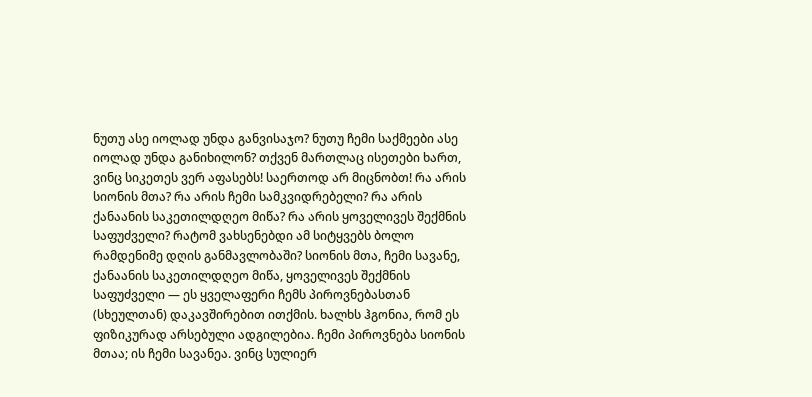ნუთუ ასე იოლად უნდა განვისაჯო? ნუთუ ჩემი საქმეები ასე იოლად უნდა განიხილონ? თქვენ მართლაც ისეთები ხართ, ვინც სიკეთეს ვერ აფასებს! საერთოდ არ მიცნობთ! რა არის სიონის მთა? რა არის ჩემი სამკვიდრებელი? რა არის ქანაანის საკეთილდღეო მიწა? რა არის ყოველივეს შექმნის საფუძველი? რატომ ვახსენებდი ამ სიტყვებს ბოლო რამდენიმე დღის განმავლობაში? სიონის მთა, ჩემი სავანე, ქანაანის საკეთილდღეო მიწა, ყოველივეს შექმნის საფუძველი — ეს ყველაფერი ჩემს პიროვნებასთან (სხეულთან) დაკავშირებით ითქმის. ხალხს ჰგონია, რომ ეს ფიზიკურად არსებული ადგილებია. ჩემი პიროვნება სიონის მთაა; ის ჩემი სავანეა. ვინც სულიერ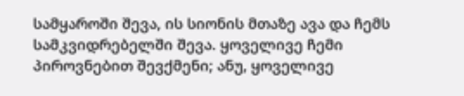სამყაროში შევა, ის სიონის მთაზე ავა და ჩემს სამკვიდრებელში შევა. ყოველივე ჩემი პიროვნებით შევქმენი; ანუ, ყოველივე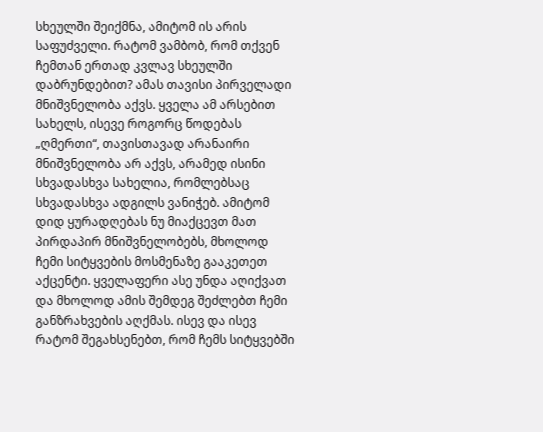სხეულში შეიქმნა, ამიტომ ის არის საფუძველი. რატომ ვამბობ, რომ თქვენ ჩემთან ერთად კვლავ სხეულში დაბრუნდებით? ამას თავისი პირველადი მნიშვნელობა აქვს. ყველა ამ არსებით სახელს, ისევე როგორც წოდებას „ღმერთი“, თავისთავად არანაირი მნიშვნელობა არ აქვს, არამედ ისინი სხვადასხვა სახელია, რომლებსაც სხვადასხვა ადგილს ვანიჭებ. ამიტომ დიდ ყურადღებას ნუ მიაქცევთ მათ პირდაპირ მნიშვნელობებს, მხოლოდ ჩემი სიტყვების მოსმენაზე გააკეთეთ აქცენტი. ყველაფერი ასე უნდა აღიქვათ და მხოლოდ ამის შემდეგ შეძლებთ ჩემი განზრახვების აღქმას. ისევ და ისევ რატომ შეგახსენებთ, რომ ჩემს სიტყვებში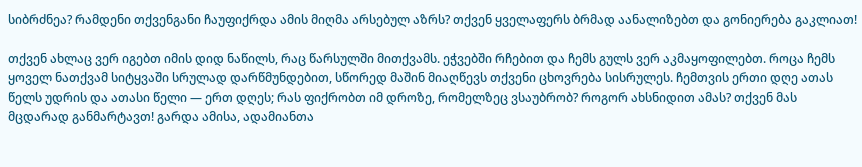სიბრძნეა? რამდენი თქვენგანი ჩაუფიქრდა ამის მიღმა არსებულ აზრს? თქვენ ყველაფერს ბრმად აანალიზებთ და გონიერება გაკლიათ!

თქვენ ახლაც ვერ იგებთ იმის დიდ ნაწილს, რაც წარსულში მითქვამს. ეჭვებში რჩებით და ჩემს გულს ვერ აკმაყოფილებთ. როცა ჩემს ყოველ ნათქვამ სიტყვაში სრულად დარწმუნდებით, სწორედ მაშინ მიაღწევს თქვენი ცხოვრება სისრულეს. ჩემთვის ერთი დღე ათას წელს უდრის და ათასი წელი — ერთ დღეს; რას ფიქრობთ იმ დროზე, რომელზეც ვსაუბრობ? როგორ ახსნიდით ამას? თქვენ მას მცდარად განმარტავთ! გარდა ამისა, ადამიანთა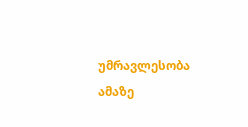უმრავლესობა ამაზე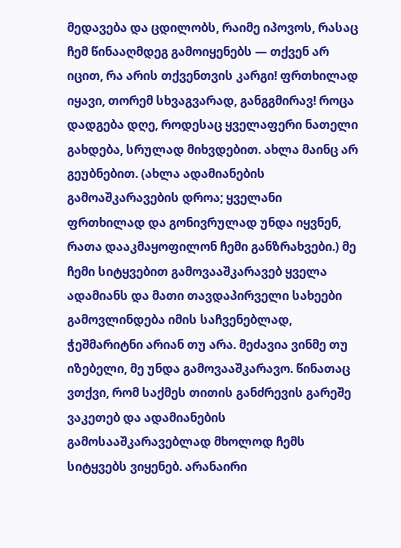მედავება და ცდილობს, რაიმე იპოვოს, რასაც ჩემ წინააღმდეგ გამოიყენებს — თქვენ არ იცით, რა არის თქვენთვის კარგი! ფრთხილად იყავი, თორემ სხვაგვარად, განგგმირავ! როცა დადგება დღე, როდესაც ყველაფერი ნათელი გახდება, სრულად მიხვდებით. ახლა მაინც არ გეუბნებით. (ახლა ადამიანების გამოაშკარავების დროა; ყველანი ფრთხილად და გონივრულად უნდა იყვნენ, რათა დააკმაყოფილონ ჩემი განზრახვები.) მე ჩემი სიტყვებით გამოვააშკარავებ ყველა ადამიანს და მათი თავდაპირველი სახეები გამოვლინდება იმის საჩვენებლად, ჭეშმარიტნი არიან თუ არა. მეძავია ვინმე თუ იზებელი, მე უნდა გამოვააშკარავო. წინათაც ვთქვი, რომ საქმეს თითის განძრევის გარეშე ვაკეთებ და ადამიანების გამოსააშკარავებლად მხოლოდ ჩემს სიტყვებს ვიყენებ. არანაირი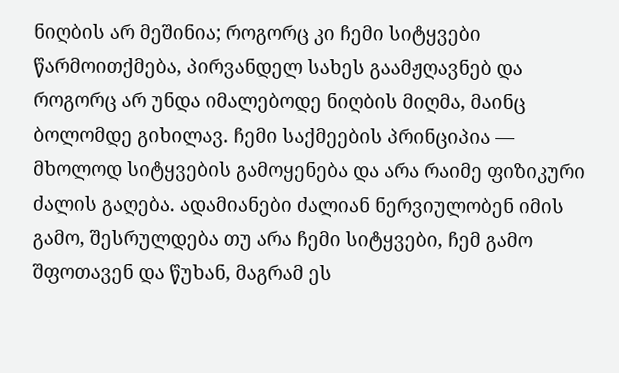ნიღბის არ მეშინია; როგორც კი ჩემი სიტყვები წარმოითქმება, პირვანდელ სახეს გაამჟღავნებ და როგორც არ უნდა იმალებოდე ნიღბის მიღმა, მაინც ბოლომდე გიხილავ. ჩემი საქმეების პრინციპია — მხოლოდ სიტყვების გამოყენება და არა რაიმე ფიზიკური ძალის გაღება. ადამიანები ძალიან ნერვიულობენ იმის გამო, შესრულდება თუ არა ჩემი სიტყვები, ჩემ გამო შფოთავენ და წუხან, მაგრამ ეს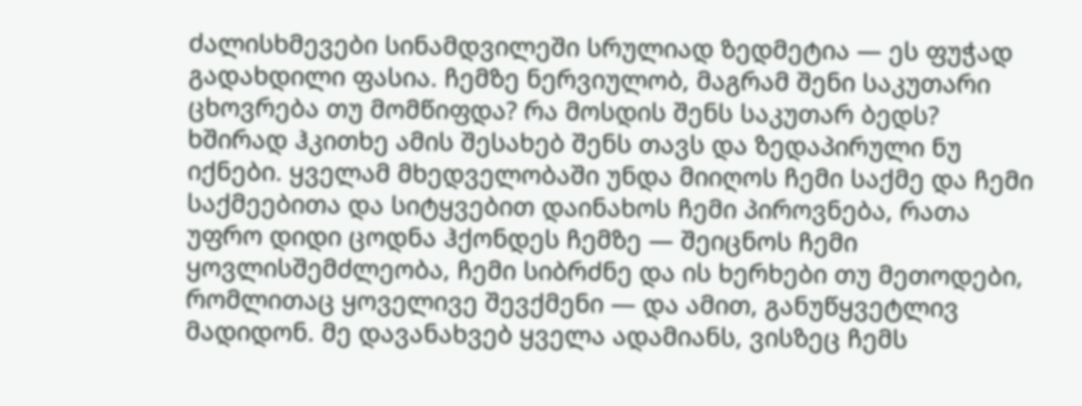ძალისხმევები სინამდვილეში სრულიად ზედმეტია — ეს ფუჭად გადახდილი ფასია. ჩემზე ნერვიულობ, მაგრამ შენი საკუთარი ცხოვრება თუ მომწიფდა? რა მოსდის შენს საკუთარ ბედს? ხშირად ჰკითხე ამის შესახებ შენს თავს და ზედაპირული ნუ იქნები. ყველამ მხედველობაში უნდა მიიღოს ჩემი საქმე და ჩემი საქმეებითა და სიტყვებით დაინახოს ჩემი პიროვნება, რათა უფრო დიდი ცოდნა ჰქონდეს ჩემზე — შეიცნოს ჩემი ყოვლისშემძლეობა, ჩემი სიბრძნე და ის ხერხები თუ მეთოდები, რომლითაც ყოველივე შევქმენი — და ამით, განუწყვეტლივ მადიდონ. მე დავანახვებ ყველა ადამიანს, ვისზეც ჩემს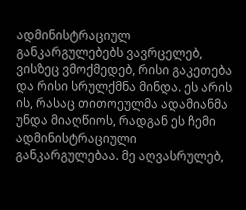ადმინისტრაციულ განკარგულებებს ვავრცელებ, ვისზეც ვმოქმედებ, რისი გაკეთება და რისი სრულქმნა მინდა. ეს არის ის, რასაც თითოეულმა ადამიანმა უნდა მიაღწიოს, რადგან ეს ჩემი ადმინისტრაციული განკარგულებაა. მე აღვასრულებ,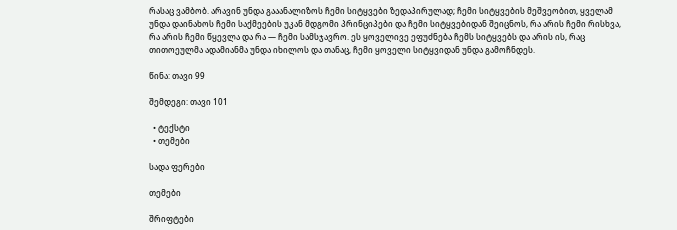რასაც ვამბობ. არავინ უნდა გააანალიზოს ჩემი სიტყვები ზედაპირულად; ჩემი სიტყვების მეშვეობით, ყველამ უნდა დაინახოს ჩემი საქმეების უკან მდგომი პრინციპები და ჩემი სიტყვებიდან შეიცნოს, რა არის ჩემი რისხვა, რა არის ჩემი წყევლა და რა — ჩემი სამსჯავრო. ეს ყოველივე ეფუძნება ჩემს სიტყვებს და არის ის, რაც თითოეულმა ადამიანმა უნდა იხილოს და თანაც, ჩემი ყოველი სიტყვიდან უნდა გამოჩნდეს.

წინა: თავი 99

შემდეგი: თავი 101

  • ტექსტი
  • თემები

სადა ფერები

თემები

შრიფტები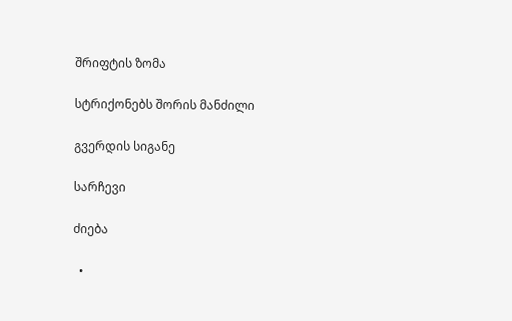შრიფტის ზომა

სტრიქონებს შორის მანძილი

გვერდის სიგანე

სარჩევი

ძიება

  •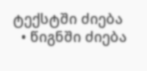ტექსტში ძიება
  • წიგნში ძიება